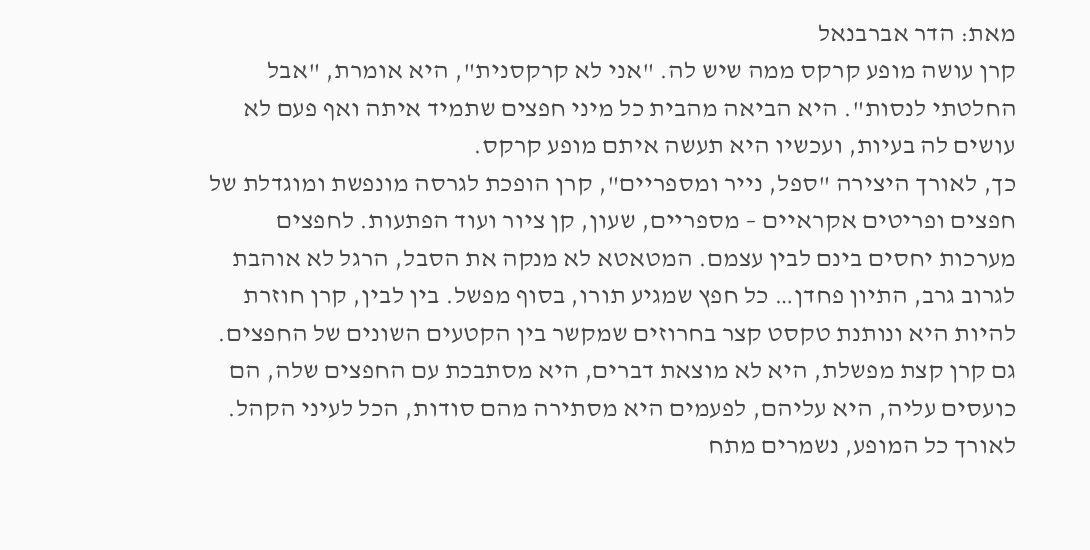מאת: הדר אברבנאל
קרן עושה מופע קרקס ממה שיש לה. "אני לא קרקסנית", היא אומרת, "אבל החלטתי לנסות". היא הביאה מהבית כל מיני חפצים שתמיד איתה ואף פעם לא עושים לה בעיות, ועכשיו היא תעשה איתם מופע קרקס.
כך, לאורך היצירה "ספל, נייר ומספריים", קרן הופכת לגרסה מונפשת ומוגדלת של חפצים ופריטים אקראיים – מספריים, שעון, קן ציור ועוד הפתעות. לחפצים מערכות יחסים בינם לבין עצמם. המטאטא לא מנקה את הסבל, הרגל לא אוהבת לגרוב גרב, התיון פחדן… כל חפץ שמגיע תורו, בסוף מפשל. בין לבין, קרן חוזרת להיות היא ונותנת טקסט קצר בחרוזים שמקשר בין הקטעים השונים של החפצים.
גם קרן קצת מפשלת, היא לא מוצאת דברים, היא מסתבכת עם החפצים שלה, הם כועסים עליה, היא עליהם, לפעמים היא מסתירה מהם סודות, הכל לעיני הקהל. לאורך כל המופע, נשמרים מתח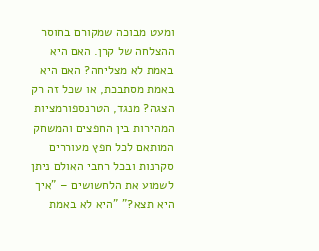ומעט מבוכה שמקורם בחוסר ההצלחה של קרן. האם היא באמת לא מצליחה? האם היא באמת מסתבכת, או שכל זה רק הצגה? מנגד, הטרנספורמציות המהירות בין החפצים והמשחק המותאם לכל חפץ מעוררים סקרנות ובכל רחבי האולם ניתן לשמוע את הלחשושים – "איך היא תצא?" "היא לא באמת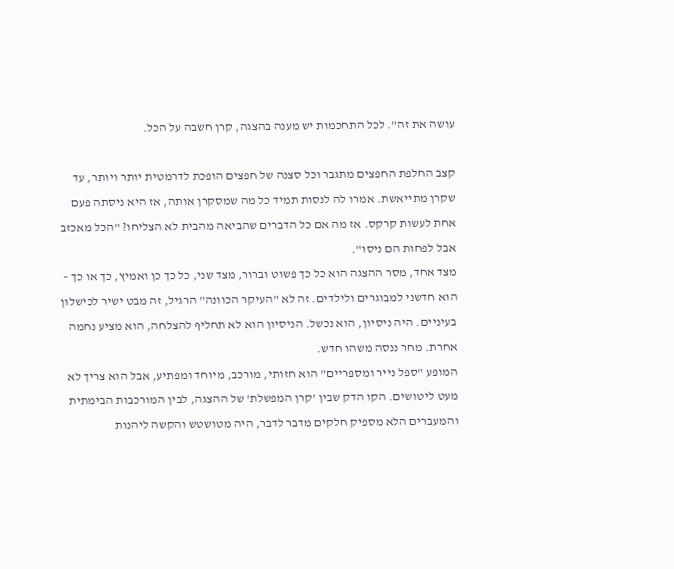עושה את זה". לכל התחכמות יש מענה בהצגה, קרן חשבה על הכל.

קצב החלפת החפצים מתגבר וכל סצנה של חפצים הופכת לדרמטית יותר ויותר, עד שקרן מתייאשת. אמרו לה לנסות תמיד כל מה שמסקרן אותה, אז היא ניסתה פעם אחת לעשות קרקס. אז מה אם כל הדברים שהביאה מהבית לא הצליחו? "הכל מאכזב אבל לפחות הם ניסו".
מצד אחד, מסר ההצגה הוא כל כך פשוט וברור, מצד שני, כל כך כן ואמיץ, כך או כך – הוא חדשני למבוגרים ולילדים. זה לא "העיקר הכוונה" הרגיל, זה מבט ישיר לכישלון בעיניים. היה ניסיון, הוא נכשל. הניסיון הוא לא תחליף להצלחה, הוא מציע נחמה אחרת. מחר ננסה משהו חדש.
המופע "ספל נייר ומספריים" הוא חזותי, מורכב, מיוחד ומפתיע, אבל הוא צריך לא מעט ליטושים. הקו הדק שבין 'קרן המפשלת' של ההצגה, לבין המורכבות הבימתית והמעברים הלא מספיק חלקים מדבר לדבר, היה מטושטש והקשה ליהנות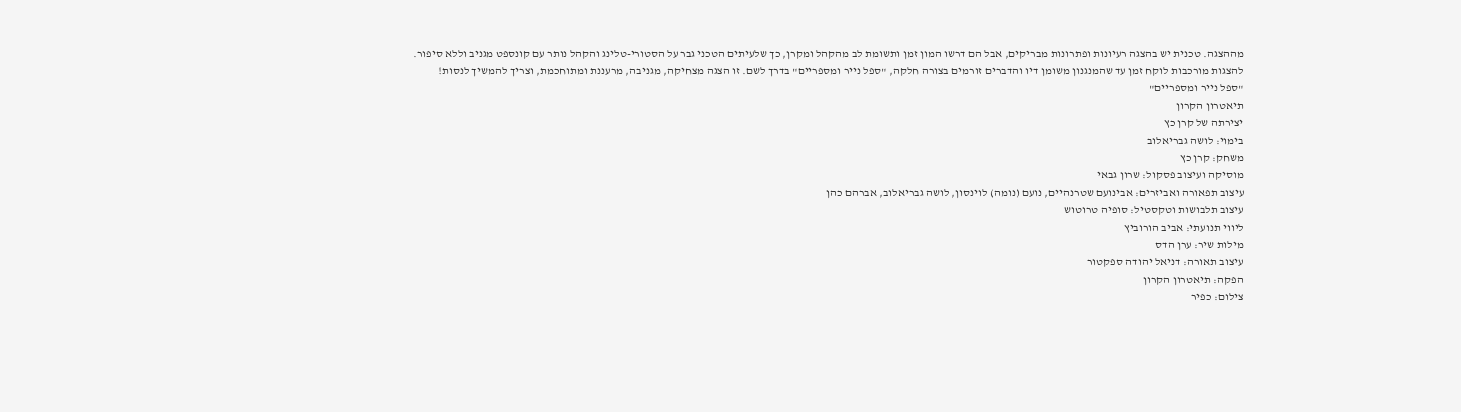מההצגה. טכנית יש בהצגה רעיונות ופתרונות מבריקים, אבל הם דרשו המון זמן ותשומת לב מהקהל ומקרן, כך שלעיתים הטכני גבר על הסטורי-טלינג והקהל נותר עם קונספט מגניב וללא סיפור.
להצגות מורכבות לוקח זמן עד שהמנגנון משומן דיו והדברים זורמים בצורה חלקה, "ספל נייר ומספריים" בדרך לשם. זו הצגה מצחיקה, מגניבה, מרעננת ומתוחכמת, וצריך להמשיך לנסות!
"ספל נייר ומספריים"
תיאטרון הקרון
יצירתה של קרן כץ
בימוי: לושה גבריאלוב
משחק: קרן כץ
מוסיקה ועיצוב פסקול: שרון גבאי
עיצוב תפאורה ואביזרים: אבינועם שטרנהיים, נועם (נומה) לוינסון, לושה גבריאלוב, אברהם כהן
עיצוב תלבושות וטקסטיל: סופיה טרוטוש
ליווי תנועתי: אביב הורוביץ
מילות שיר: ערן הדס
עיצוב תאורה: דניאל יהודה ספקטור
הפקה: תיאטרון הקרון
צילום: כפיר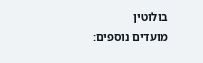בולוטין
מועדים נוספים: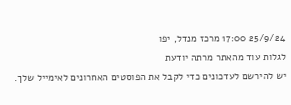25/9/24 17:00 מרכז מנדל, יפו
לגלות עוד מהאתר מרתה יודעת
יש להירשם לעדכונים כדי לקבל את הפוסטים האחרונים לאימייל שלך.